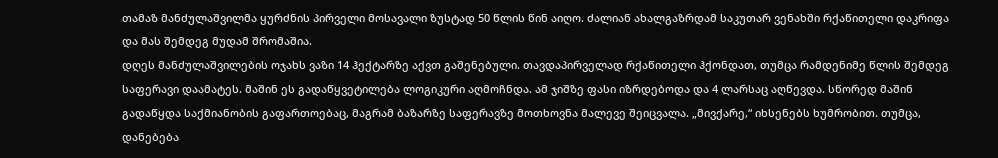თამაზ მანძულაშვილმა ყურძნის პირველი მოსავალი ზუსტად 50 წლის წინ აიღო. ძალიან ახალგაზრდამ საკუთარ ვენახში რქაწითელი დაკრიფა და მას შემდეგ მუდამ შრომაშია.
დღეს მანძულაშვილების ოჯახს ვაზი 14 ჰექტარზე აქვთ გაშენებული. თავდაპირველად რქაწითელი ჰქონდათ, თუმცა რამდენიმე წლის შემდეგ საფერავი დაამატეს. მაშინ ეს გადაწყვეტილება ლოგიკური აღმოჩნდა. ამ ჯიშზე ფასი იზრდებოდა და 4 ლარსაც აღწევდა. სწორედ მაშინ გადაწყდა საქმიანობის გაფართოებაც, მაგრამ ბაზარზე საფერავზე მოთხოვნა მალევე შეიცვალა. „მივქარე,“ იხსენებს ხუმრობით. თუმცა, დანებება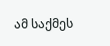ამ საქმეს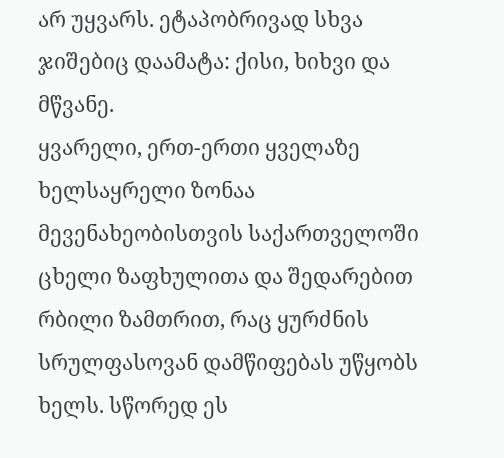არ უყვარს. ეტაპობრივად სხვა ჯიშებიც დაამატა: ქისი, ხიხვი და მწვანე.
ყვარელი, ერთ-ერთი ყველაზე ხელსაყრელი ზონაა მევენახეობისთვის საქართველოში ცხელი ზაფხულითა და შედარებით რბილი ზამთრით, რაც ყურძნის სრულფასოვან დამწიფებას უწყობს ხელს. სწორედ ეს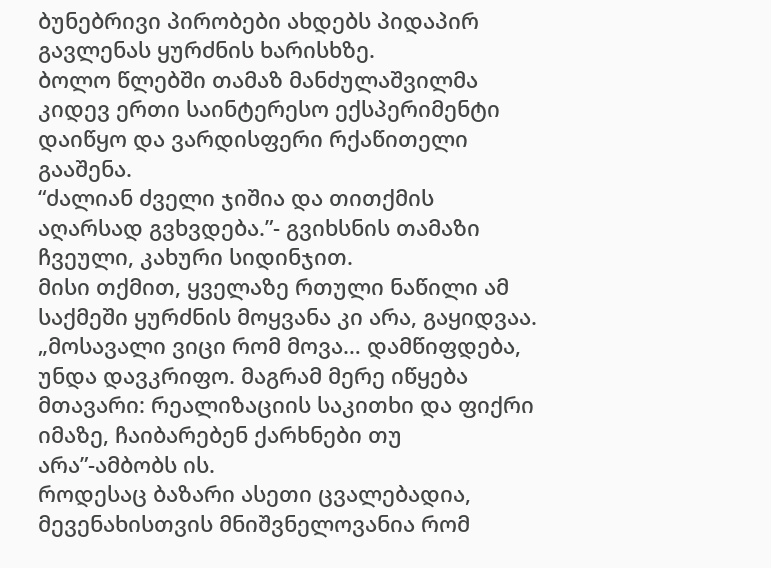ბუნებრივი პირობები ახდებს პიდაპირ გავლენას ყურძნის ხარისხზე.
ბოლო წლებში თამაზ მანძულაშვილმა კიდევ ერთი საინტერესო ექსპერიმენტი დაიწყო და ვარდისფერი რქაწითელი გააშენა.
“ძალიან ძველი ჯიშია და თითქმის აღარსად გვხვდება.”- გვიხსნის თამაზი ჩვეული, კახური სიდინჯით.
მისი თქმით, ყველაზე რთული ნაწილი ამ საქმეში ყურძნის მოყვანა კი არა, გაყიდვაა.
„მოსავალი ვიცი რომ მოვა… დამწიფდება, უნდა დავკრიფო. მაგრამ მერე იწყება მთავარი: რეალიზაციის საკითხი და ფიქრი იმაზე, ჩაიბარებენ ქარხნები თუ არა”-ამბობს ის.
როდესაც ბაზარი ასეთი ცვალებადია, მევენახისთვის მნიშვნელოვანია რომ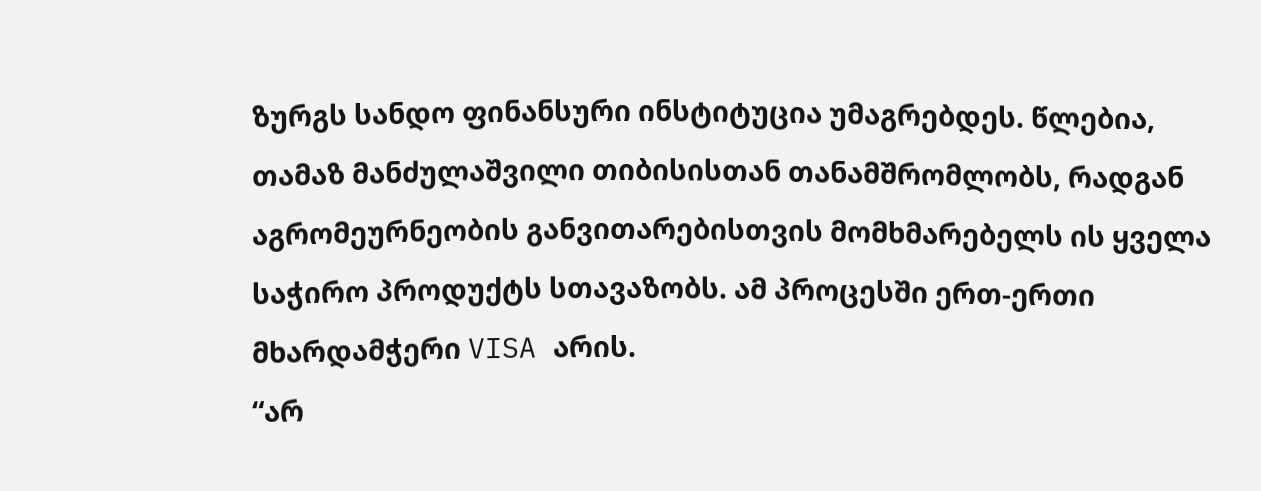ზურგს სანდო ფინანსური ინსტიტუცია უმაგრებდეს. წლებია, თამაზ მანძულაშვილი თიბისისთან თანამშრომლობს, რადგან აგრომეურნეობის განვითარებისთვის მომხმარებელს ის ყველა საჭირო პროდუქტს სთავაზობს. ამ პროცესში ერთ-ერთი მხარდამჭერი VISA არის.
“არ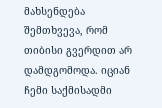მახსენდება შემთხვევა, რომ თიბისი გვერდით არ დამდგომოდა. იციან ჩემი საქმისადმი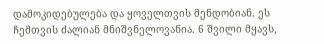დამოკიდებულება და ყოველთვის მენდობიან. ეს ჩემთვის ძალიან მნიშვნელოვანია. 6 შვილი მყავს,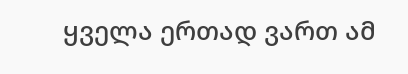ყველა ერთად ვართ ამ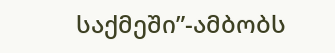საქმეში”-ამბობს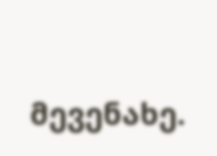მევენახე.